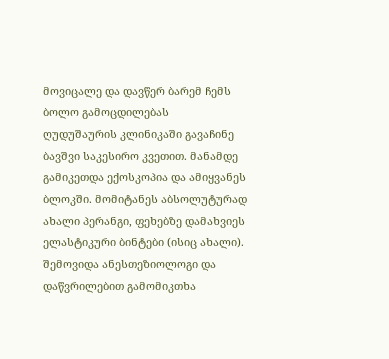მოვიცალე და დავწერ ბარემ ჩემს ბოლო გამოცდილებას
ღუდუშაურის კლინიკაში გავაჩინე ბავშვი საკესირო კვეთით. მანამდე გამიკეთდა ექოსკოპია და ამიყვანეს ბლოკში. მომიტანეს აბსოლუტურად ახალი პერანგი, ფეხებზე დამახვიეს ელასტიკური ბინტები (ისიც ახალი). შემოვიდა ანესთეზიოლოგი და დაწვრილებით გამომიკთხა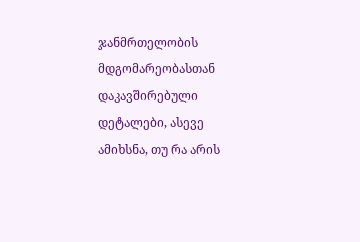ჯანმრთელობის მდგომარეობასთან დაკავშირებული დეტალები, ასევე ამიხსნა, თუ რა არის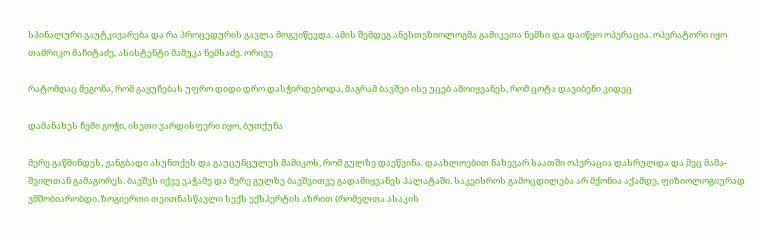სპინალური გაუტკივარება და რა პროცედურის გავლა მოგვიწევდა. ამის შემდეგ ანესთეზიოლოგმა გამიკეთა ნემსი და დაიწყო ოპერაცია. ოპერატორი იყო თამრიკო მაჩიტაძე, ასისტენტი მამუკა ნემსაძე. ორივე

რატომღაც მეგონა, რომ გაყუჩებას უფრო დიდი დრო დასჭირდებოდა, მაგრამ ბავშვი ისე უცებ ამოიყვანეს, რომ ცოტა დავიბენი კიდეც

დამანახეს ჩემი გოჭი, ისეთი ვარდისფერი იყო, ბუთქუნა

მერე გაწმინდეს, ჟანგბადი ასუნთქეს და გაუცუნცულეს მამიკოს, რომ გულზე დაეწვინა. დაახლოებით ნახევარ საათში ოპერაცია დასრულდა და მეც მამა-შვილთან გამაგორეს. ბავშვს იქვე ვაჭამე და მერე გულზე ბავშვითვე გადამიყვანეს პალატაში. საკეისროს გამოცდილება არ მქონია აქამდე, ფიზიოლოგიურად ვმშობიარობდი. ზოგიერთი თვითნასწავლი სექს ექსპერტის აზრით (რომელთა ასაკის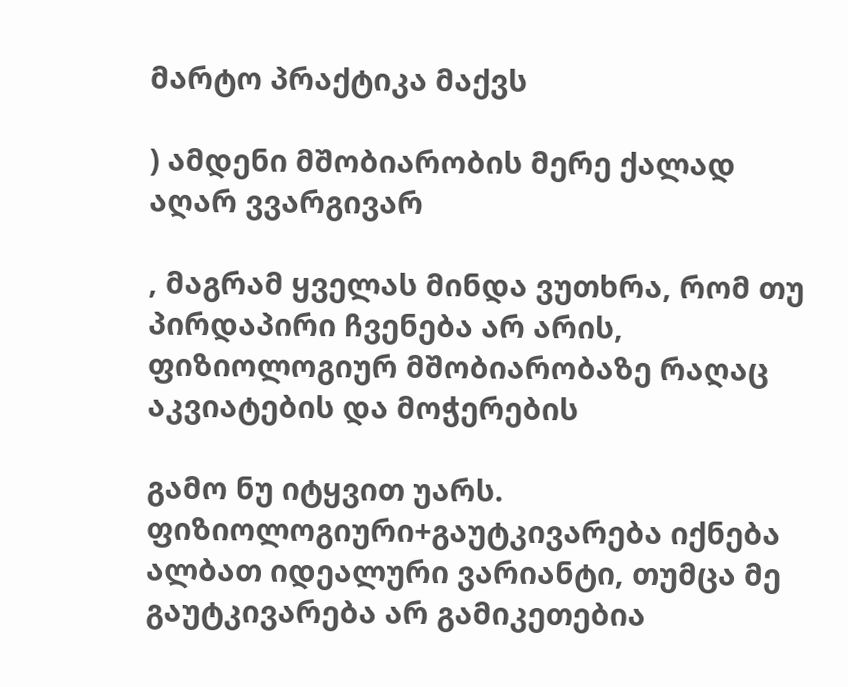მარტო პრაქტიკა მაქვს

) ამდენი მშობიარობის მერე ქალად აღარ ვვარგივარ

, მაგრამ ყველას მინდა ვუთხრა, რომ თუ პირდაპირი ჩვენება არ არის, ფიზიოლოგიურ მშობიარობაზე რაღაც აკვიატების და მოჭერების

გამო ნუ იტყვით უარს. ფიზიოლოგიური+გაუტკივარება იქნება ალბათ იდეალური ვარიანტი, თუმცა მე გაუტკივარება არ გამიკეთებია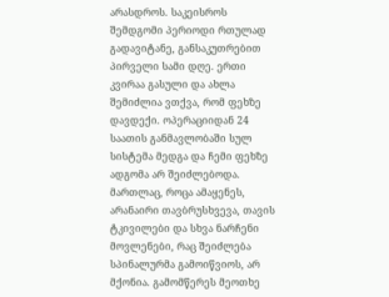არასდროს. საკეისროს შემდგომი პერიოდი რთულად გადავიტანე, განსაკუთრებით პირველი სამი დღე. ერთი კვირაა გასული და ახლა შემიძლია ვთქვა, რომ ფეხზე დავდექი. ოპერაციიდან 24 საათის განმავლობაში სულ სისტემა მედგა და ჩემი ფეხზე ადგომა არ შეიძლებოდა. მართლაც, როცა ამაყენეს, არანაირი თავბრუსხვევა, თავის ტკივილები და სხვა ნარჩენი მოვლენები, რაც შეიძლება სპინალურმა გამოიწვიოს, არ მქონია. გამომწერეს მეოთხე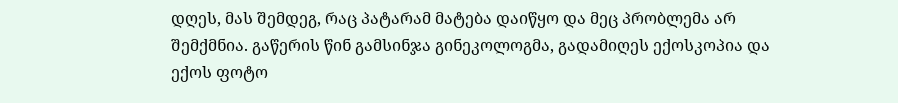დღეს, მას შემდეგ, რაც პატარამ მატება დაიწყო და მეც პრობლემა არ შემქმნია. გაწერის წინ გამსინჯა გინეკოლოგმა, გადამიღეს ექოსკოპია და ექოს ფოტო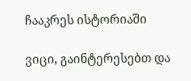ჩააკრეს ისტორიაში

ვიცი, გაინტერესებთ და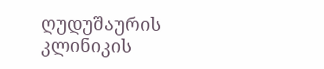ღუდუშაურის კლინიკის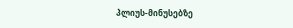პლიუს-მინუსებზე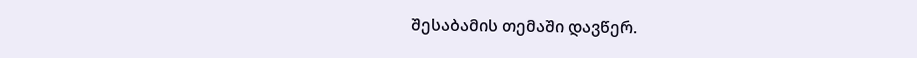შესაბამის თემაში დავწერ.